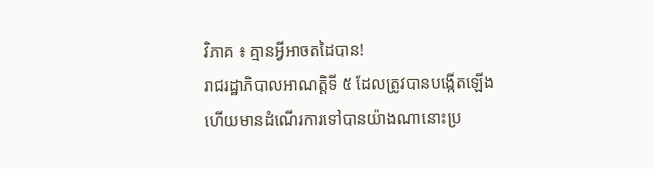វិភាគ ៖ គ្មានអ្វីអាចតដៃបាន!
រាជរដ្ឋាភិបាលអាណត្តិទី ៥ ដែលត្រូវបានបង្កើតឡើង ហើយមានដំណើរការទៅបានយ៉ាងណានោះប្រ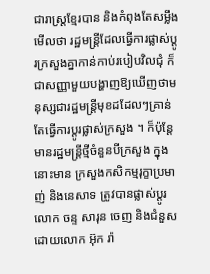ជារាស្ត្រខ្មែរបាន និងកំពុងតែសម្លឹងមើលថា រដ្ឋមន្ត្រីដែលធ្វើការផ្លាស់ប្តូរក្រសួងគ្នាកាន់កាប់របៀបវិលជុំ ក៏ជាសញ្ញាមួយបង្ហាញឱ្យឃើញថាមនុស្សជារដ្ឋមន្ត្រីមុខដដែលៗគ្រាន់តែធ្វើការប្តូរផ្លាស់ក្រសួង ។ ក៏ប៉ុន្តែមានរដ្ឋមន្ត្រីថ្មីចំនួនបីក្រសួង ក្នុងនោះមាន ក្រសួងកសិកម្មរុក្ខាប្រមាញ់ និងនេសាទ ត្រូវបានផ្លាស់ប្តូរលោក ចន្ទ សារុន ចេញ និងជំនួសដោយលោក អ៊ុក រ៉ា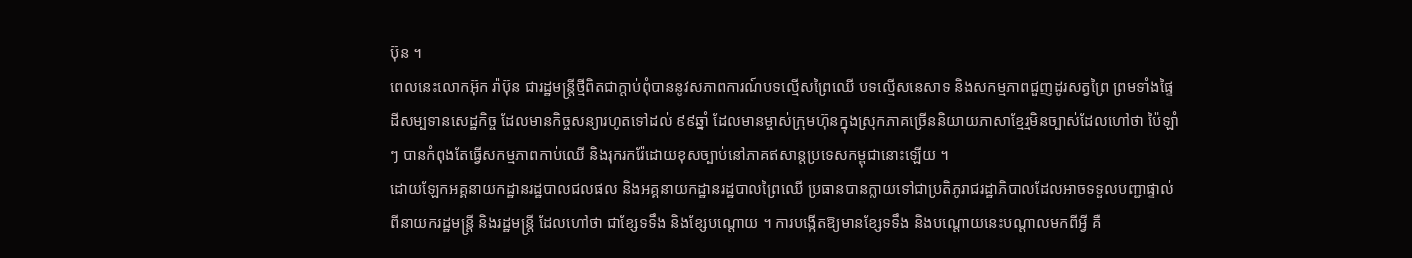ប៊ុន ។
ពេលនេះលោកអ៊ុក រ៉ាប៊ុន ជារដ្ឋមន្ត្រីថ្មីពិតជាក្តាប់ពុំបាននូវសភាពការណ៍បទល្មើសព្រៃឈើ បទល្មើសនេសាទ និងសកម្មភាពជួញដូរសត្វព្រៃ ព្រមទាំងផ្ទៃដីសម្បទានសេដ្ឋកិច្ច ដែលមានកិច្ចសន្យារហូតទៅដល់ ៩៩ឆ្នាំ ដែលមានម្ចាស់ក្រុមហ៊ុនក្នុងស្រុកភាគច្រើននិយាយភាសាខ្មែរ្មមិនច្បាស់ដែលហៅថា ប៉ៃឡាំៗ បានកំពុងតែធ្វើសកម្មភាពកាប់ឈើ និងរុករករ៉ែដោយខុសច្បាប់នៅភាគឥសាន្តប្រទេសកម្ពុជានោះឡើយ ។
ដោយឡែកអគ្គនាយកដ្ឋានរដ្ឋបាលជលផល និងអគ្គនាយកដ្ឋានរដ្ឋបាលព្រៃឈើ ប្រធានបានក្លាយទៅជាប្រតិភូរាជរដ្ឋាភិបាលដែលអាចទទួលបញ្ជាផ្ទាល់ពីនាយករដ្ឋមន្ត្រី និងរដ្ឋមន្ត្រី ដែលហៅថា ជាខ្សែទទឹង និងខ្សែបណ្តោយ ។ ការបង្កើតឱ្យមានខ្សែទទឹង និងបណ្តោយនេះបណ្តាលមកពីអ្វី គឺ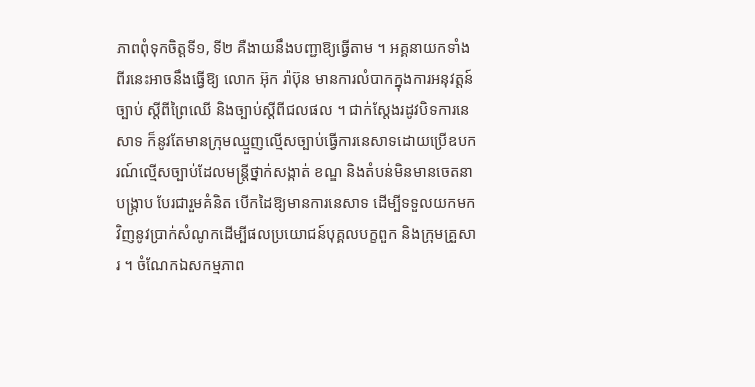ភាពពុំទុកចិត្តទី១, ទី២ គឺងាយនឹងបញ្ជាឱ្យធ្វើតាម ។ អគ្គនាយកទាំងពីរនេះអាចនឹងធ្វើឱ្យ លោក អ៊ុក រ៉ាប៊ុន មានការលំបាកក្នុងការអនុវត្តន៍ច្បាប់ ស្តីពីព្រៃឈើ និងច្បាប់ស្តីពីជលផល ។ ជាក់ស្តែងរដូវបិទការនេសាទ ក៏នូវតែមានក្រុមឈ្មួញល្មើសច្បាប់ធ្វើការនេសាទដោយប្រើឧបករណ៍ល្មើសច្បាប់ដែលមន្ត្រីថ្នាក់សង្កាត់ ខណ្ឌ និងតំបន់មិនមានចេតនាបង្ក្រាប បែរជារួមគំនិត បើកដៃឱ្យមានការនេសាទ ដើម្បីទទួលយកមកវិញនូវប្រាក់សំណូកដើម្បីផលប្រយោជន៍បុគ្គលបក្ខពួក និងក្រុមគ្រួសារ ។ ចំណែកឯសកម្មភាព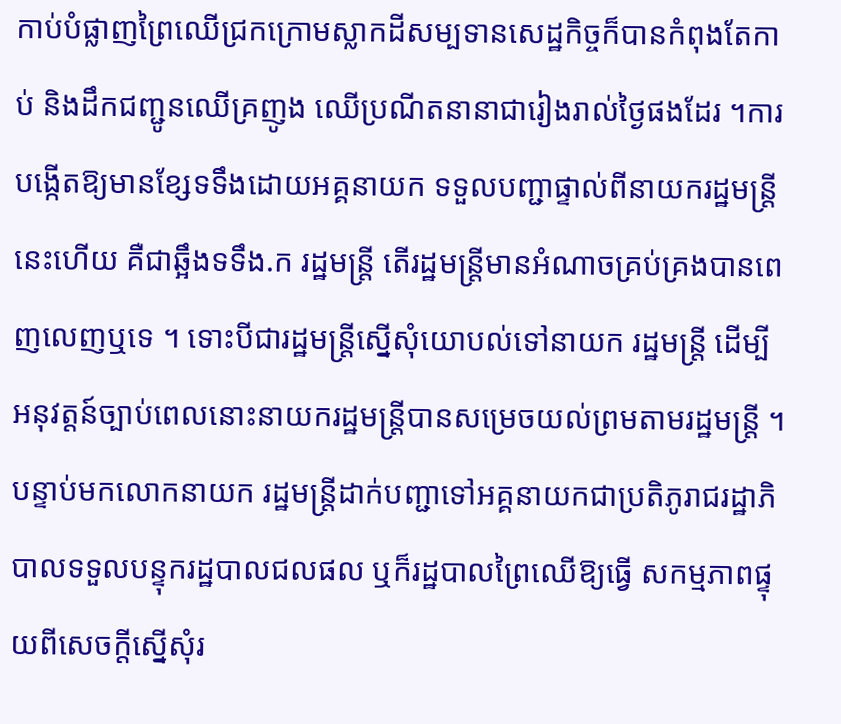កាប់បំផ្លាញព្រៃឈើជ្រកក្រោមស្លាកដីសម្បទានសេដ្ឋកិច្ចក៏បានកំពុងតែកាប់ និងដឹកជញ្ជូនឈើគ្រញូង ឈើប្រណីតនានាជារៀងរាល់ថ្ងៃផងដែរ ។ការបង្កើតឱ្យមានខ្សែទទឹងដោយអគ្គនាយក ទទួលបញ្ជាផ្ទាល់ពីនាយករដ្ឋមន្ត្រីនេះហើយ គឺជាឆ្អឹងទទឹង.ក រដ្ឋមន្ត្រី តើរដ្ឋមន្ត្រីមានអំណាចគ្រប់គ្រងបានពេញលេញឬទេ ។ ទោះបីជារដ្ឋមន្ត្រីស្នើសុំយោបល់ទៅនាយក រដ្ឋមន្ត្រី ដើម្បីអនុវត្តន៍ច្បាប់ពេលនោះនាយករដ្ឋមន្ត្រីបានសម្រេចយល់ព្រមតាមរដ្ឋមន្ត្រី ។
បន្ទាប់មកលោកនាយក រដ្ឋមន្ត្រីដាក់បញ្ជាទៅអគ្គនាយកជាប្រតិភូរាជរដ្ឋាភិបាលទទួលបន្ទុករដ្ឋបាលជលផល ឬក៏រដ្ឋបាលព្រៃឈើឱ្យធ្វើ សកម្មភាពផ្ទុយពីសេចក្តីស្នើសុំរ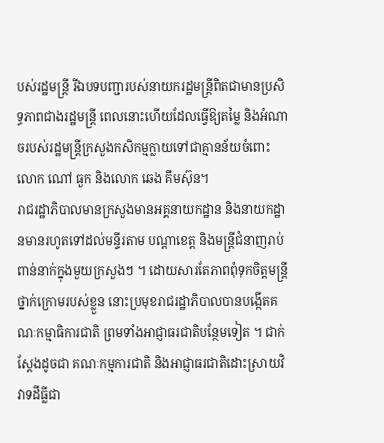បស់រដ្ឋមន្ត្រី រីឯបទបញ្ជារបស់នាយករដ្ឋមន្ត្រីពិតជាមានប្រសិទ្ធភាពជាងរដ្ឋមន្ត្រី ពេលនោះហើយដែលធ្វើឱ្យតម្លៃ និងអំណាចរបស់រដ្ឋមន្ត្រីក្រសួងកសិកម្មក្លាយទៅជាគ្មានន័យចំពោះលោក ណៅ ធួក និងលោក ឆេង គឹមស៊ុន។
រាជរដ្ឋាភិបាលមានក្រសួងមានអគ្គនាយកដ្ឋាន និងនាយកដ្ឋានមានរហូតទៅដល់មន្ទីរតាម បណ្តាខេត្ត និងមន្ត្រីជំនាញរាប់ពាន់នាក់ក្នុងមួយក្រសួងៗ ។ ដោយសារតែភាពពុំទុកចិត្តមន្ត្រីថ្នាក់ក្រោមរបស់ខ្លួន នោះប្រមុខរាជរដ្ឋាភិបាលបានបង្កើតគណៈកម្មាធិការជាតិ ព្រមទាំងអាជ្ញាធរជាតិបន្ថែមទៀត ។ ជាក់ស្តែងដូចជា គណៈកម្មការជាតិ និងអាជ្ញាធរជាតិដោះស្រាយវិវាទដីធ្លីជា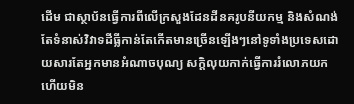ដើម ជាស្ថាប័នធ្វើការពីលើក្រសួងដែនដីនគរូបនីយកម្ម និងសំណង់ តែទំនាស់វិវាទដីធ្លីកាន់តែកើតមានច្រើនឡើងៗនៅទូទាំងប្រទេសដោយសារតែអ្នកមានអំណាចបុណ្យ សក្តិលុយកាក់ធ្វើការរំលោភយក ហើយមិន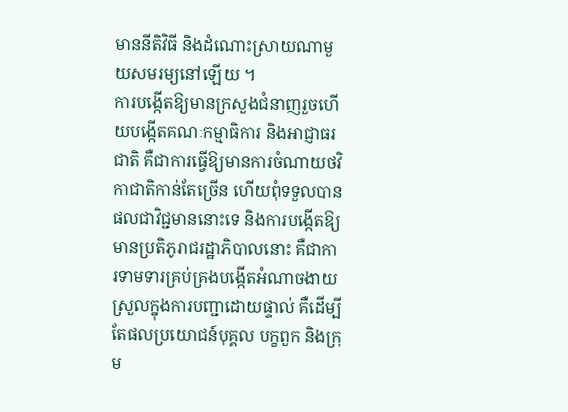មាននីតិវិធី និងដំណោះស្រាយណាមួយសមរម្យនៅឡើយ ។
ការបង្កើតឱ្យមានក្រសួងជំនាញរួចហើយបង្កើតគណៈកម្មាធិការ និងអាជ្ញាធរជាតិ គឺជាការធ្វើឱ្យមានការចំណាយថវិកាជាតិកាន់តែច្រើន ហើយពុំទទួលបានផលជាវិជ្ជមាននោះទេ និងការបង្កើតឱ្យមានប្រតិភូរាជរដ្ឋាភិបាលនោះ គឺជាការទាមទារគ្រប់គ្រងបង្កើតអំណាចងាយស្រួលក្នុងការបញ្ជាដោយផ្ទាល់ គឺដើម្បីតែផលប្រយោជន៍បុគ្គល បក្ខពួក និងក្រុម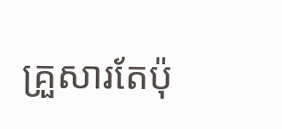គ្រួសារតែប៉ុ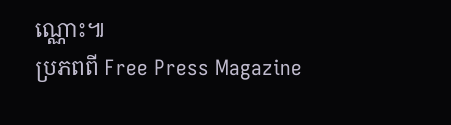ណ្ណោះ៕
ប្រភពពី Free Press Magazine